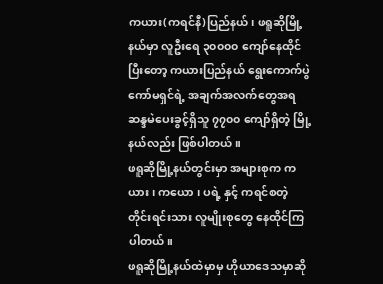ကယား(ကရင်နီ)ပြည်နယ်၊ ဖရူဆိုမြို့နယ်မှာ လူဦးရေ ၃၀၀၀၀ ကျော်နေထိုင်ပြီးတော့ ကယားပြည်နယ် ရွေးကောက်ပွဲကော်မရှင်ရဲ့ အချက်အလက်တွေအရ ဆန္ဒမဲပေးခွင့်ရှိသူ ၇၇၀၀ ကျော်ရှိတဲ့ မြို့နယ်လည်း ဖြစ်ပါတယ်။
ဖရူဆိုမြို့နယ်တွင်းမှာ အများစုက ကယား၊ ကယော ၊ ပရဲ့ နှင့် ကရင်စတဲ့ တိုင်းရင်းသား လူမျိုးစုတွေ နေထိုင်ကြပါတယ်။
ဖရူဆိုမြို့နယ်ထဲမှာမှ ဟိုယာဒေသမှာဆို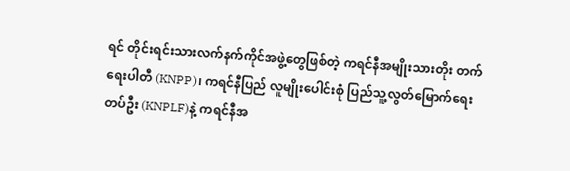ရင် တိုင်းရင်းသားလက်နက်ကိုင်အဖွဲ့တွေဖြစ်တဲ့ ကရင်နီအမျိုးသားတိုး တက်ရေးပါတီ (KNPP)၊ ကရင်နီပြည် လူမျိုးပေါင်းစုံ ပြည်သူ့လွတ်မြောက်ရေး တပ်ဦး (KNPLF)နဲ့ ကရင်နီအ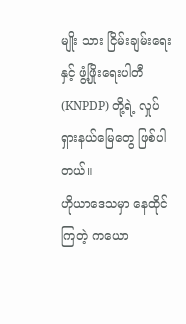မျိုး သား ငြိမ်းချမ်းရေးနှင့် ဖွံ့ဖြိုးရေးပါတီ (KNPDP) တို့ရဲ့ လှုပ်ရှားနယ်မြေတွေ ဖြစ်ပါတယ်။
ဟိုယာဒေသမှာ နေထိုင်ကြတဲ့ ကယော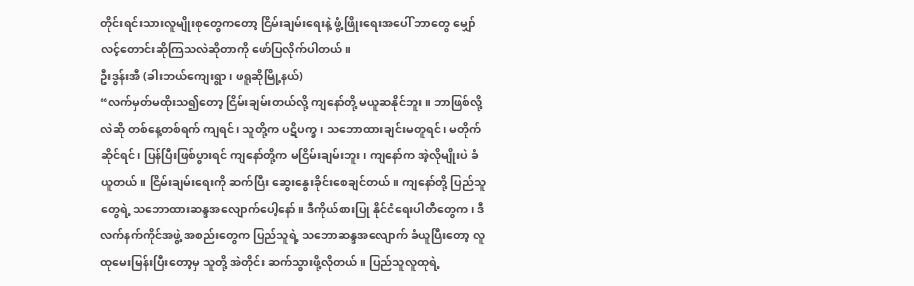တိုင်းရင်းသားလူမျိုးစုတွေကတော့ ငြိမ်းချမ်းရေးနဲ့ ဖွံ့ဖြိုးရေးအပေါ် ဘာတွေ မျှော်လင့်တောင်းဆိုကြသလဲဆိုတာကို ဖော်ပြလိုက်ပါတယ်။
ဦးဒွန်းအီ (ခါးဘယ်ကျေးရွာ၊ ဖရူဆိုမြို့နယ်)
“လက်မှတ်မထိုးသ၍တော့ ငြိမ်းချမ်းတယ်လို့ ကျနော်တို့ မယူဆနိုင်ဘူး။ ဘာဖြစ်လို့လဲဆို တစ်နေ့တစ်ရက် ကျရင်၊ သူတို့က ပဋိပက္ခ၊ သဘောထားချင်းမတူရင်၊ မတိုက်ဆိုင်ရင်၊ ပြန်ပြီးဖြစ်ပွားရင် ကျနော်တို့က မငြိမ်းချမ်းဘူး၊ ကျနော်က အဲ့လိုမျိုးပဲ ခံယူတယ်။ ငြိမ်းချမ်းရေးကို ဆက်ပြီး ဆွေးနွေးခိုင်းစေချင်တယ်။ ကျနော်တို့ ပြည်သူတွေရဲ့ သဘောထားဆန္ဒအလျောက်ပေါ့နော်။ ဒီကိုယ်စားပြု နိုင်ငံရေးပါတီတွေက၊ ဒီလက်နက်ကိုင်အဖွဲ့ အစည်းတွေက ပြည်သူရဲ့ သဘောဆန္ဒအလျောက် ခံယူပြီးတော့ လူထုမေးမြန်းပြီးတော့မှ သူတို့ အဲတိုင်း ဆက်သွားဖို့လိုတယ်။ ပြည်သူလူထုရဲ့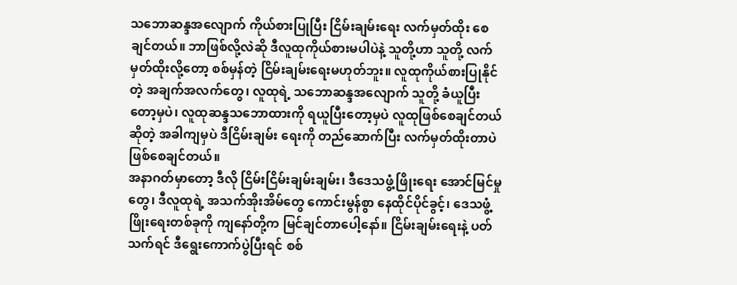သဘောဆန္ဒအလျောက် ကိုယ်စားပြုပြီး ငြိမ်းချမ်းရေး လက်မှတ်ထိုး စေချင်တယ်။ ဘာဖြစ်လို့လဲဆို ဒီလူထုကိုယ်စားမပါပဲနဲ့ သူတို့ဟာ သူတို့ လက်မှတ်ထိုးလို့တော့ စစ်မှန်တဲ့ ငြိမ်းချမ်းရေးမဟုတ်ဘူး။ လူထုကိုယ်စားပြုနိုင်တဲ့ အချက်အလက်တွေ၊ လူထုရဲ့ သဘောဆန္ဒအလျောက် သူတို့ ခံယူပြီးတော့မှပဲ၊ လူထုဆန္ဒသဘောထားကို ရယူပြီးတော့မှပဲ လူထုဖြစ်စေချင်တယ်ဆိုတဲ့ အခါကျမှပဲ ဒီငြိမ်းချမ်း ရေးကို တည်ဆောက်ပြီး လက်မှတ်ထိုးတာပဲ ဖြစ်စေချင်တယ်။
အနာဂတ်မှာတော့ ဒီလို ငြိမ်းငြိမ်းချမ်းချမ်း၊ ဒီဒေသဖွံ့ဖြိုးရေး အောင်မြင်မှုတွေ၊ ဒီလူထုရဲ့ အသက်အိုးအိမ်တွေ ကောင်းမွန်စွာ နေထိုင်ပိုင်ခွင့်၊ ဒေသဖွံ့ဖြိုးရေးတစ်ခုကို ကျနော်တို့က မြင်ချင်တာပေါ့နော်။ ငြိမ်းချမ်းရေးနဲ့ ပတ်သက်ရင် ဒီရွေးကောက်ပွဲပြီးရင် စစ်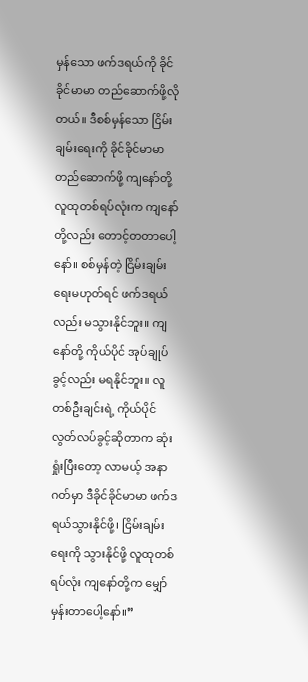မှန်သော ဖက်ဒရယ်ကို ခိုင်ခိုင်မာမာ တည်ဆောက်ဖို့လိုတယ်။ ဒီစစ်မှန်သော ငြိမ်းချမ်းရေးကို ခိုင်ခိုင်မာမာတည်ဆောက်ဖို့ ကျနော်တို့ လူထုတစ်ရပ်လုံးက ကျနော်တို့လည်း တောင့်တတာပေါ့နော်။ စစ်မှန်တဲ့ ငြိမ်းချမ်းရေးမဟုတ်ရင် ဖက်ဒရယ်လည်း မသွားနိုင်ဘူး။ ကျနော်တို့ ကိုယ်ပိုင် အုပ်ချုပ်ခွင့်လည်း မရနိုင်ဘူး။ လူတစ်ဦးချင်းရဲ့ ကိုယ်ပိုင်လွတ်လပ်ခွင့်ဆိုတာက ဆုံးရှုံးပြီးတော့ လာမယ့် အနာဂတ်မှာ ဒီခိုင်ခိုင်မာမာ ဖက်ဒရယ်သွားနိုင်ဖို့၊ ငြိမ်းချမ်းရေးကို သွားနိုင်ဖို့ လူထုတစ်ရပ်လုံး ကျနော်တို့က မျှော်မှန်းတာပေါ့နော်။”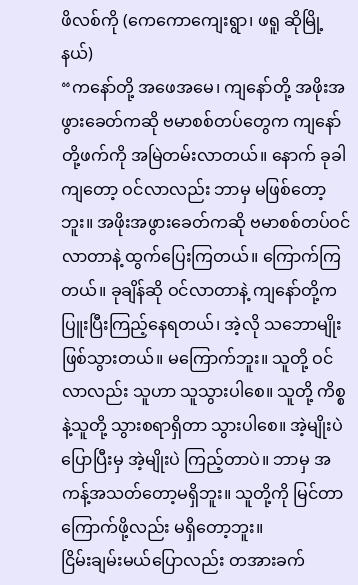ဖိလစ်ကို (ကေကောကျေးရွာ၊ ဖရူ ဆိုမြို့နယ်)
“ကနော်တို့ အဖေအမေ၊ ကျနော်တို့ အဖိုးအဖွားခေတ်ကဆို ဗမာစစ်တပ်တွေက ကျနော်တို့ဖက်ကို အမြဲတမ်းလာတယ်။ နောက် ခုခါကျတော့ ဝင်လာလည်း ဘာမှ မဖြစ်တော့ဘူး။ အဖိုးအဖွားခေတ်ကဆို ဗမာစစ်တပ်ဝင်လာတာနဲ့ ထွက်ပြေးကြတယ်။ ကြောက်ကြတယ်။ ခုချိန်ဆို ဝင်လာတာနဲ့ ကျနော်တို့က ပြူးပြီးကြည့်နေရတယ်၊ အဲ့လို သဘောမျိုးဖြစ်သွားတယ်။ မကြောက်ဘူး။ သူတို့ ဝင်လာလည်း သူဟာ သူသွားပါစေ။ သူတို့ ကိစ္စနဲ့သူတို့ သွားစရာရှိတာ သွားပါစေ။ အဲ့မျိုးပဲ ပြောပြီးမှ အဲ့မျိုးပဲ ကြည့်တာပဲ။ ဘာမှ အကန့်အသတ်တော့မရှိဘူး။ သူတို့ကို မြင်တာ ကြောက်ဖို့လည်း မရှိတော့ဘူး။
ငြိမ်းချမ်းမယ်ပြောလည်း တအားခက်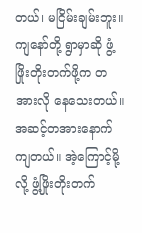တယ်၊ မငြိမ်းချမ်းဘူး။ ကျနော်တို့ ရွာမှာဆို ဖွံ့ဖြိုးတိုးတက်ဖို့က တအားလို နေသေးတယ်။ အဆင့်တအားနောက်ကျတယ်။ အဲ့ကြောင့်မို့လို့ ဖွံ့ဖြိုးတိုးတက်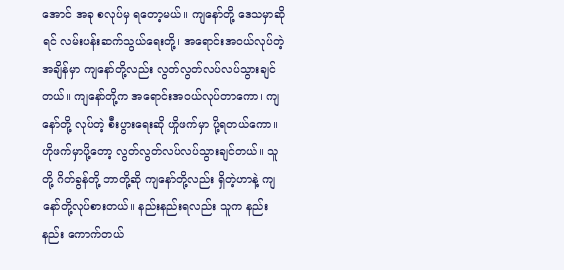အောင် အခု စလုပ်မှ ရတော့မယ်။ ကျနော်တို့ ဒေသမှာဆိုရင် လမ်းပန်းဆက်သွယ်ရေးတို့၊ အရောင်းအဝယ်လုပ်တဲ့ အချိန်မှာ ကျနော်တို့လည်း လွတ်လွတ်လပ်လပ်သွားချင်တယ်။ ကျနော်တို့က အရောင်းအဝယ်လုပ်တာကော၊ ကျနော်တို့ လုပ်တဲ့ စီးပွားရေးဆို ဟှိုဖက်မှာ ပို့ရတယ်ကော။ ဟိုဖက်မှာပို့တော့ လွတ်လွတ်လပ်လပ်သွားချင်တယ်။ သူတို့ ဂိတ်ခွန်တို့ ဘာတို့ဆို ကျနော်တို့လည်း ရှိတဲ့ဟာနဲ့ ကျနော်တို့လုပ်စားတယ်။ နည်းနည်းရလည်း သူက နည်းနည်း ကောက်တယ်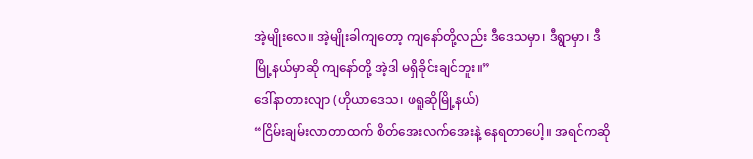အဲ့မျိုးလေ။ အဲ့မျိုးခါကျတော့ ကျနော်တို့လည်း ဒီဒေသမှာ၊ ဒီရွာမှာ၊ ဒီမြို့နယ်မှာဆို ကျနော်တို့ အဲ့ဒါ မရှိခိုင်းချင်ဘူး။”
ဒေါ်နာတားလျာ (ဟိုယာဒေသ၊ ဖရူဆိုမြို့နယ်)
“ငြိမ်းချမ်းလာတာထက် စိတ်အေးလက်အေးနဲ့ နေရတာပေါ့။ အရင်ကဆို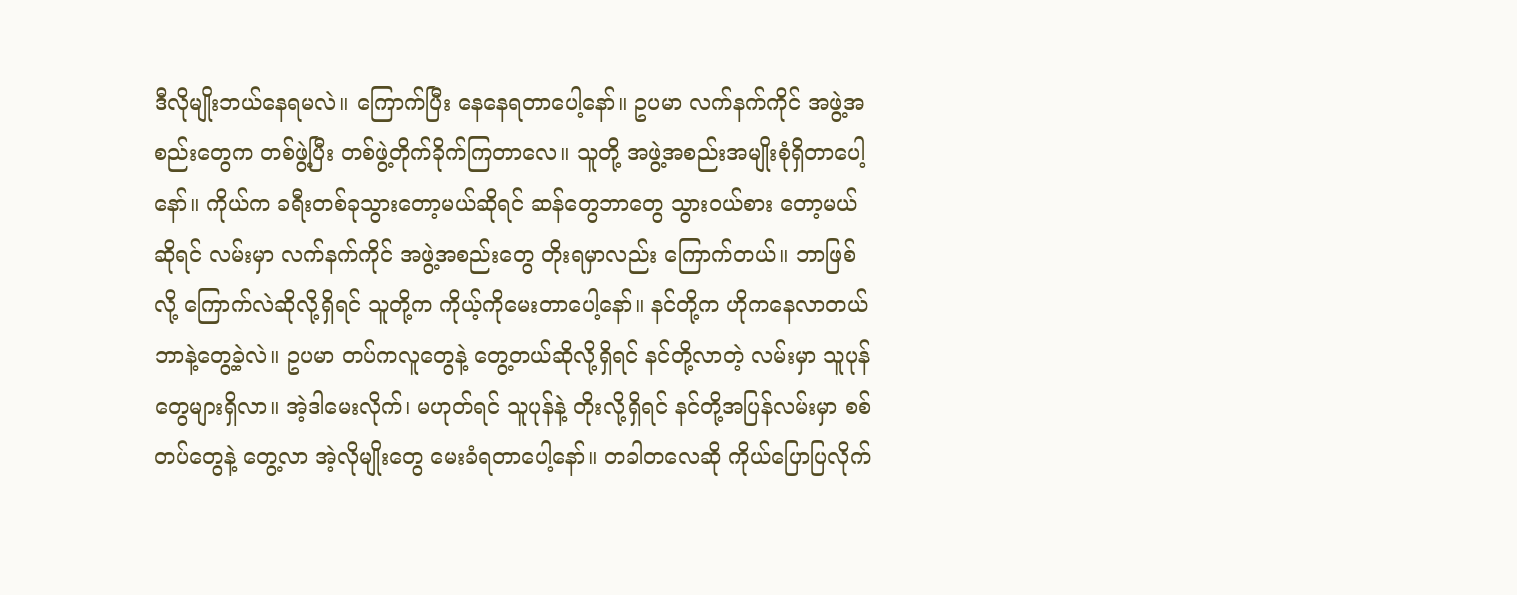ဒီလိုမျိုးဘယ်နေရမလဲ။ ကြောက်ပြီး နေနေရတာပေါ့နော်။ ဥပမာ လက်နက်ကိုင် အဖွဲ့အစည်းတွေက တစ်ဖွဲ့ပြီး တစ်ဖွဲ့တိုက်ခိုက်ကြတာလေ။ သူတို့ အဖွဲ့အစည်းအမျိုးစုံရှိတာပေါ့နော်။ ကိုယ်က ခရီးတစ်ခုသွားတော့မယ်ဆိုရင် ဆန်တွေဘာတွေ သွားဝယ်စား တော့မယ်ဆိုရင် လမ်းမှာ လက်နက်ကိုင် အဖွဲ့အစည်းတွေ တိုးရမှာလည်း ကြောက်တယ်။ ဘာဖြစ်လို့ ကြောက်လဲဆိုလို့ရှိရင် သူတို့က ကိုယ့်ကိုမေးတာပေါ့နော်။ နင်တို့က ဟိုကနေလာတယ် ဘာနဲ့တွေ့ခဲ့လဲ။ ဥပမာ တပ်ကလူတွေနဲ့ တွေ့တယ်ဆိုလို့ရှိရင် နင်တို့လာတဲ့ လမ်းမှာ သူပုန်တွေများရှိလာ။ အဲ့ဒါမေးလိုက်၊ မဟုတ်ရင် သူပုန်နဲ့ တိုးလို့ရှိရင် နင်တို့အပြန်လမ်းမှာ စစ်တပ်တွေနဲ့ တွေ့လာ အဲ့လိုမျိုးတွေ မေးခံရတာပေါ့နော်။ တခါတလေဆို ကိုယ်ပြောပြလိုက်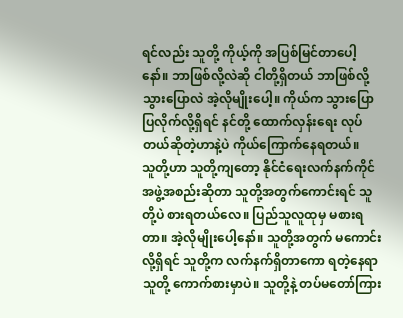ရင်လည်း သူတို့ ကိုယ့်ကို အပြစ်မြင်တာပေါ့နော်။ ဘာဖြစ်လို့လဲဆို ငါတို့ရှိတယ် ဘာဖြစ်လို့ သွားပြောလဲ အဲ့လိုမျိုးပေါ့။ ကိုယ်က သွားပြောပြလိုက်လို့ရှိရင် နင်တို့ ထောက်လှန်းရေး လုပ်တယ်ဆိုတဲ့ဟာနဲ့ပဲ ကိုယ်ကြောက်နေရတယ်။
သူတို့ဟာ သူတို့ကျတော့ နိုင်ငံရေးလက်နက်ကိုင်အဖွဲ့အစည်းဆိုတာ သူတို့အတွက်ကောင်းရင် သူတို့ပဲ စားရတယ်လေ။ ပြည်သူလူထုမှ မစားရတာ။ အဲ့လိုမျိုးပေါ့နော်။ သူတို့အတွက် မကောင်းလို့ရှိရင် သူတို့က လက်နက်ရှိတာကော ရတဲ့နေရာ သူတို့ ကောက်စားမှာပဲ။ သူတို့နဲ့ တပ်မတော်ကြား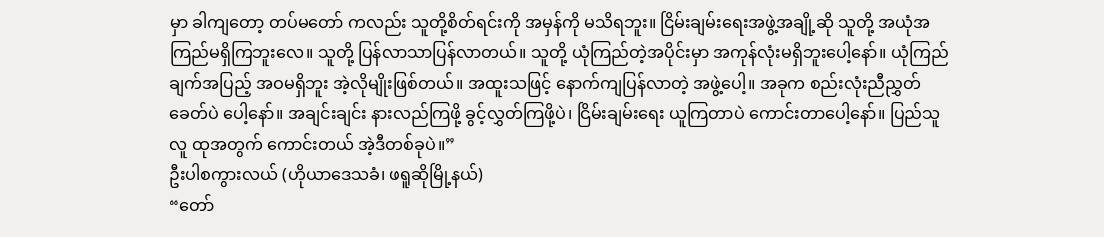မှာ ခါကျတော့ တပ်မတော် ကလည်း သူတို့စိတ်ရင်းကို အမှန်ကို မသိရဘူး။ ငြိမ်းချမ်းရေးအဖွဲ့အချို့ဆို သူတို့ အယုံအကြည်မရှိကြဘူးလေ။ သူတို့ ပြန်လာသာပြန်လာတယ်။ သူတို့ ယုံကြည်တဲ့အပိုင်းမှာ အကုန်လုံးမရှိဘူးပေါ့နော်။ ယုံကြည်ချက်အပြည့် အဝမရှိဘူး အဲ့လိုမျိုးဖြစ်တယ်။ အထူးသဖြင့် နောက်ကျပြန်လာတဲ့ အဖွဲ့ပေါ့။ အခုက စည်းလုံးညီညွှတ်ခေတ်ပဲ ပေါ့နော်။ အချင်းချင်း နားလည်ကြဖို့ ခွင့်လွှတ်ကြဖို့ပဲ၊ ငြိမ်းချမ်းရေး ယူကြတာပဲ ကောင်းတာပေါ့နော်။ ပြည်သူလူ ထုအတွက် ကောင်းတယ် အဲ့ဒီတစ်ခုပဲ။”
ဦးပါစကွားလယ် (ဟိုယာဒေသခံ၊ ဖရူဆိုမြို့နယ်)
“တော်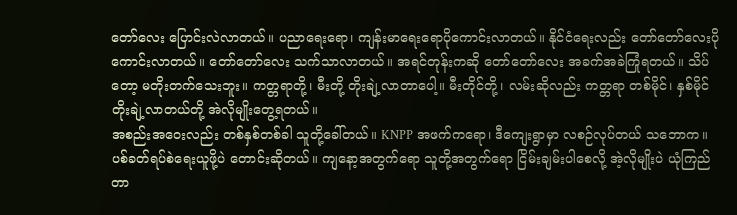တော်လေး ပြောင်းလဲလာတယ်။ ပညာရေးရော၊ ကျန်းမာရေးရောပိုကောင်းလာတယ်။ နိုင်ငံရေးလည်း တော်တော်လေးပိုကောင်းလာတယ်။ တော်တော်လေး သက်သာလာတယ်။ အရင်တုန်းကဆို တော်တော်လေး အခက်အခဲကြုံရတယ်။ သိပ်တော့ မတိုးတက်သေးဘူး။ ကတ္တရာတို့၊ မီးတို့ တိုးချဲ့လာတာပေါ့။ မီးတိုင်တို့၊ လမ်းဆိုလည်း ကတ္တရာ တစ်မိုင်၊ နှစ်မိုင်တိုးချဲ့လာတယ်တို့ အဲလိုမျိုးတွေ့ရတယ်။
အစည်းအဝေးလည်း တစ်နှစ်တစ်ခါ သူတို့ခေါ်တယ်။ KNPP အဖက်ကရော၊ ဒီကျေးရွာမှာ လစဉ်လုပ်တယ် သဘောက။ ပစ်ခတ်ရပ်စဲရေးယူဖို့ပဲ တောင်းဆိုတယ်။ ကျနော့အတွက်ရော သူတို့အတွက်ရော ငြိမ်းချမ်းပါစေလို့ အဲ့လိုမျိုးပဲ ယုံကြည်တာ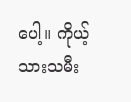ပေါ့။ ကိုယ့်သားသမီး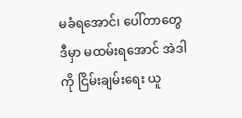မခံရအောင်၊ ပေါ်တာတွေ ဒီမှာ မထမ်းရအောင် အဲဒါကို ငြိမ်းချမ်းရေး ယူ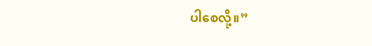ပါစေလို့။”